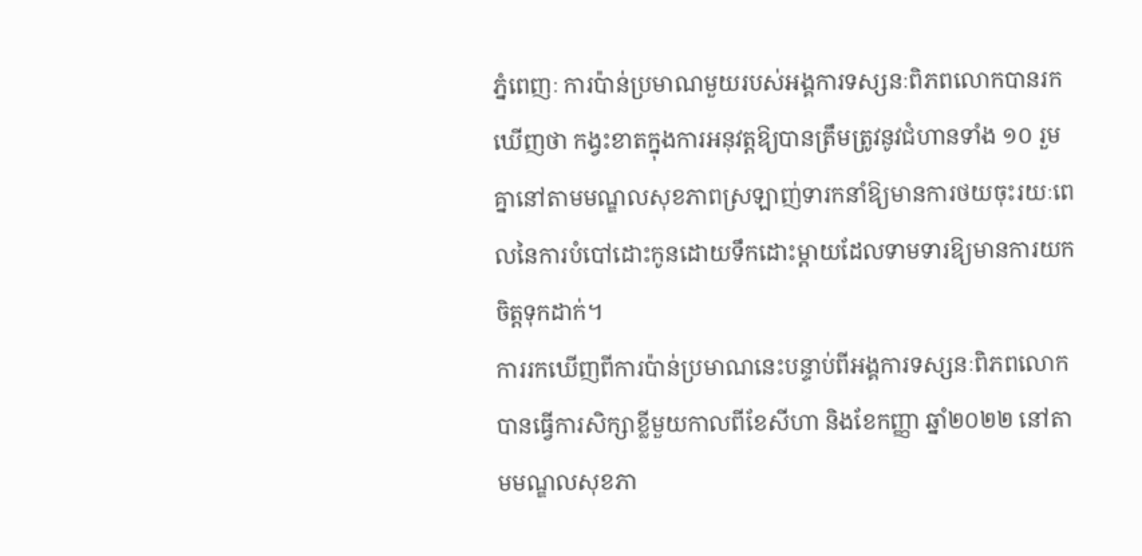ភ្នំពេញៈ ការប៉ាន់ប្រមាណមួយរបស់អង្គការទស្សនៈពិភពលោកបានរកឃើញថា កង្វះខាតក្នុងការអនុវត្តឱ្យបានត្រឹមត្រូវនូវជំហានទាំង ១០ រួមគ្នានៅតាមមណ្ឌលសុខភាពស្រឡាញ់ទារកនាំឱ្យមានការថយចុះរយៈពេលនៃការបំបៅដោះកូនដោយទឹកដោះម្តាយដែលទាមទារឱ្យមានការយកចិត្តទុកដាក់។
ការរកឃើញពីការប៉ាន់ប្រមាណនេះបន្ទាប់ពីអង្គការទស្សនៈពិភពលោកបានធ្វើការសិក្សាខ្លីមួយកាលពីខែសីហា និងខែកញ្ញា ឆ្នាំ២០២២ នៅតាមមណ្ឌលសុខភា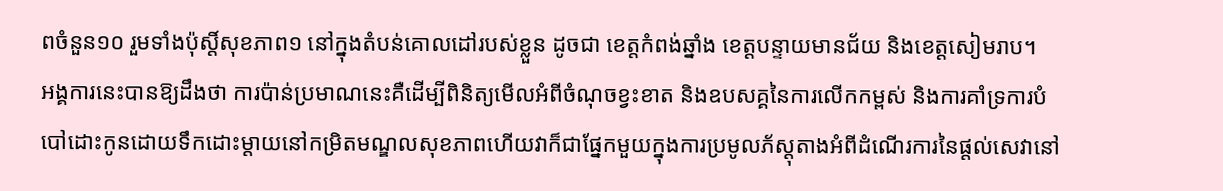ពចំនួន១០ រួមទាំងប៉ុស្តិ៍សុខភាព១ នៅក្នុងតំបន់គោលដៅរបស់ខ្លួន ដូចជា ខេត្តកំពង់ឆ្នាំង ខេត្តបន្ទាយមានជ័យ និងខេត្តសៀមរាប។
អង្គការនេះបានឱ្យដឹងថា ការប៉ាន់ប្រមាណនេះគឺដើម្បីពិនិត្យមើលអំពីចំណុចខ្វះខាត និងឧបសគ្គនៃការលើកកម្ពស់ និងការគាំទ្រការបំបៅដោះកូនដោយទឹកដោះម្តាយនៅកម្រិតមណ្ឌលសុខភាពហើយវាក៏ជាផ្នែកមួយក្នុងការប្រមូលភ័ស្តុតាងអំពីដំណើរការនៃផ្តល់សេវានៅ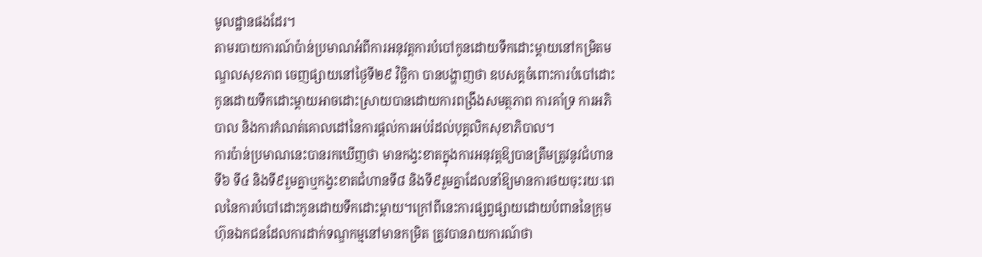មូលដ្ឋានផងដែរ។
តាមរបាយការណ៍ប៉ាន់ប្រមាណអំពីការអនុវត្តការបំបៅកូនដោយទឹកដោះម្តាយនៅកម្រិតមណ្ឌលសុខភាព ចេញផ្សាយនៅថ្ងៃទី២៩ វិច្ឆិកា បានបង្ហាញថា ឧបសគ្គចំពោះការបំបៅដោះកូនដោយទឹកដោះម្តាយអាចដោះស្រាយបានដោយការពង្រឹងសមត្ថភាព ការគាំទ្រ ការអភិបាល និងការកំណត់គោលដៅនៃការផ្តល់ការអប់រំដល់បុគ្គលិកសុខាភិបាល។
ការប៉ាន់ប្រមាណនេះបានរកឃើញថា មានកង្វះខាតក្នុងការអនុវត្តឱ្យបានត្រឹមត្រូវនូវជំហានទី៦ ទី៤ និងទី៩រួមគ្នាឬកង្វះខាតជំហានទី៨ និងទី៩រួមគ្នាដែលនាំឱ្យមានការថយចុះរយៈពេលនៃការបំបៅដោះកូនដោយទឹកដោះម្តាយ។ក្រៅពីនេះការផ្សព្វផ្សាយដោយបំពាននៃក្រុមហ៊ុនឯកជនដែលការដាក់ទណ្ឌកម្មនៅមានកម្រិត ត្រូវបានរាយការណ៍ថា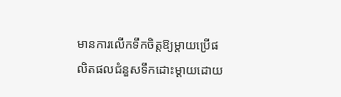មានការលើកទឹកចិត្តឱ្យម្តាយប្រើផលិតផលជំនួសទឹកដោះម្តាយដោយ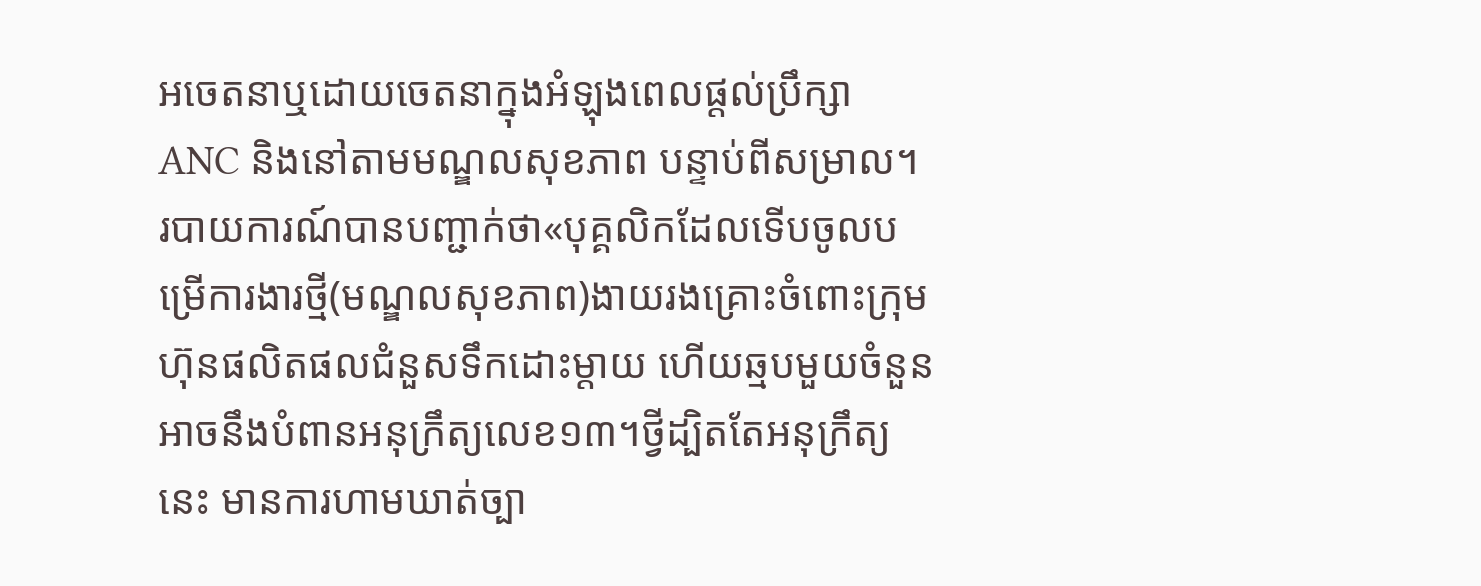អចេតនាឬដោយចេតនាក្នុងអំឡុងពេលផ្តល់ប្រឹក្សា ANC និងនៅតាមមណ្ឌលសុខភាព បន្ទាប់ពីសម្រាល។
របាយការណ៍បានបញ្ជាក់ថា«បុគ្គលិកដែលទើបចូលបម្រើការងារថ្មី(មណ្ឌលសុខភាព)ងាយរងគ្រោះចំពោះក្រុមហ៊ុនផលិតផលជំនួសទឹកដោះម្តាយ ហើយឆ្មបមួយចំនួនអាចនឹងបំពានអនុក្រឹត្យលេខ១៣។ថ្វីដ្បិតតែអនុក្រឹត្យនេះ មានការហាមឃាត់ច្បា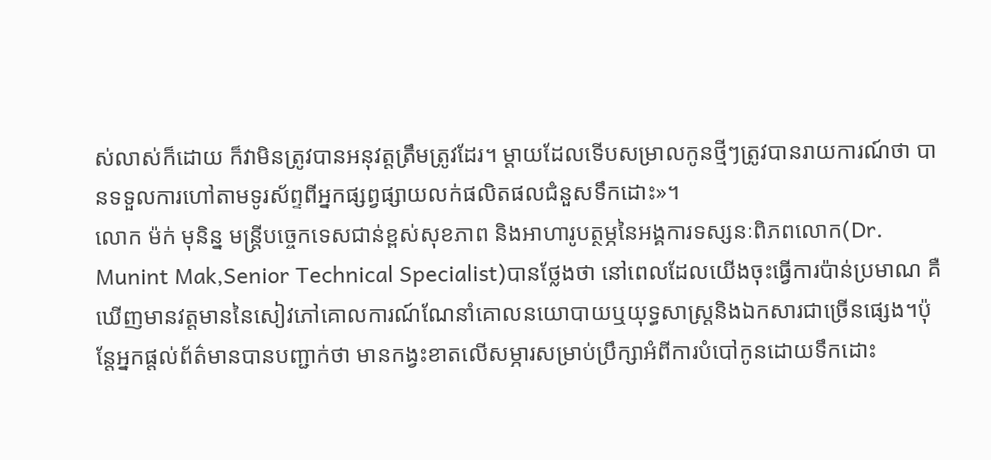ស់លាស់ក៏ដោយ ក៏វាមិនត្រូវបានអនុវត្តត្រឹមត្រូវដែរ។ ម្តាយដែលទើបសម្រាលកូនថ្មីៗត្រូវបានរាយការណ៍ថា បានទទួលការហៅតាមទូរស័ព្ទពីអ្នកផ្សព្វផ្សាយលក់ផលិតផលជំនួសទឹកដោះ»។
លោក ម៉ក់ មុនិន្ន មន្ត្រីបច្ចេកទេសជាន់ខ្ពស់សុខភាព និងអាហារូបត្ថម្ភនៃអង្គការទស្សនៈពិភពលោក(Dr. Munint Mak,Senior Technical Specialist)បានថ្លែងថា នៅពេលដែលយើងចុះធ្វើការប៉ាន់ប្រមាណ គឺឃើញមានវត្តមាននៃសៀវភៅគោលការណ៍ណែនាំគោលនយោបាយឬយុទ្ធសាស្ត្រនិងឯកសារជាច្រើនផ្សេង។ប៉ុន្តែអ្នកផ្តល់ព័ត៌មានបានបញ្ជាក់ថា មានកង្វះខាតលើសម្ភារសម្រាប់ប្រឹក្សាអំពីការបំបៅកូនដោយទឹកដោះ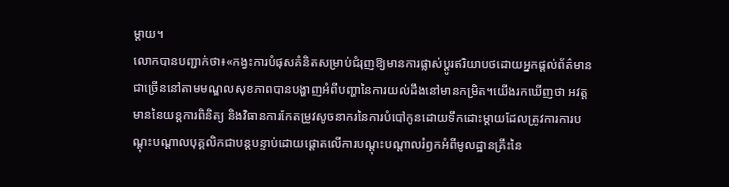ម្តាយ។
លោកបានបញ្ជាក់ថា៖«កង្វះការបំផុសគំនិតសម្រាប់ជំរុញឱ្យមានការផ្លាស់ប្តូរឥរិយាបថដោយអ្នកផ្តល់ព័ត៌មានជាច្រើននៅតាមមណ្ឌលសុខភាពបានបង្ហាញអំពីបញ្ហានៃការយល់ដឹងនៅមានកម្រិត។យើងរកឃើញថា អវត្តមាននៃយន្តការពិនិត្យ និងវិធានការកែតម្រូវសូចនាករនៃការបំបៅកូនដោយទឹកដោះម្តាយដែលត្រូវការការបណ្តុះបណ្តាលបុគ្គលិកជាបន្តបន្ទាប់ដោយផ្តោតលើការបណ្តុះបណ្តាលរំឭកអំពីមូលដ្ឋានគ្រឹះនៃ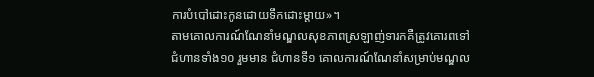ការបំបៅដោះកូនដោយទឹកដោះម្តាយ»។
តាមគោលការណ៍ណែនាំមណ្ឌលសុខភាពស្រឡាញ់ទារកគឺត្រូវគោរពទៅជំហានទាំង១០ រួមមាន ជំហានទី១ គោលការណ៍ណែនាំសម្រាប់មណ្ឌល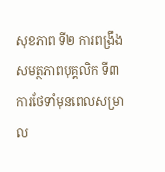សុខភាព ទី២ ការពង្រឹងសមត្ថភាពបុគ្គលិក ទី៣ ការថែទាំមុនពេលសម្រាល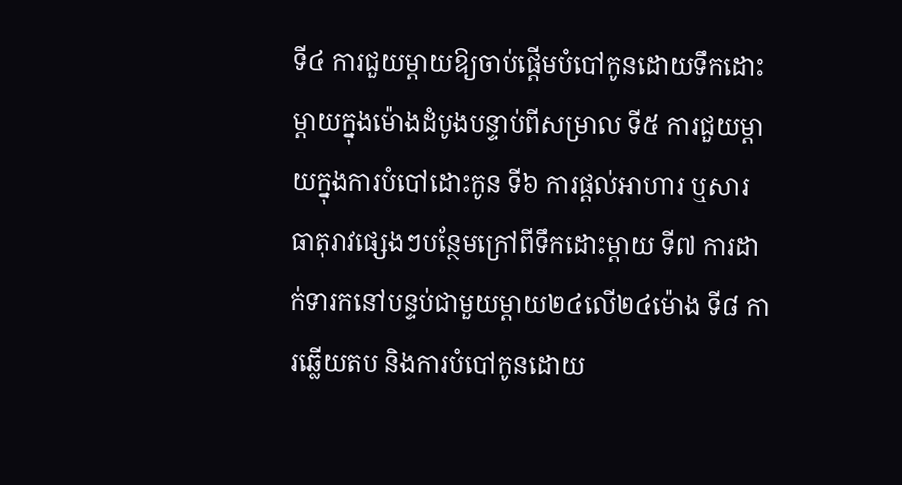ទី៤ ការជួយម្តាយឱ្យចាប់ផ្តើមបំបៅកូនដោយទឹកដោះម្តាយក្នុងម៉ោងដំបូងបន្ទាប់ពីសម្រាល ទី៥ ការជួយម្តាយក្នុងការបំបៅដោះកូន ទី៦ ការផ្តល់អាហារ ឬសារធាតុរាវផ្សេងៗបន្ថែមក្រៅពីទឹកដោះម្តាយ ទី៧ ការដាក់ទារកនៅបន្ទប់ជាមួយម្តាយ២៤លើ២៤ម៉ោង ទី៨ ការឆ្លើយតប និងការបំបៅកូនដោយ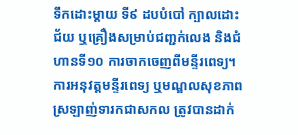ទឹកដោះម្តាយ ទី៩ ដបបំបៅ ក្បាលដោះជ័យ ឬគ្រឿងសម្រាប់ជញ្ជក់លេង និងជំហានទី១០ ការចាកចេញពីមន្ទីរពេទ្យ។
ការអនុវត្តមន្ទីរពេទ្យ ឬមណ្ឌលសុខភាពស្រឡាញ់ទារកជាសកល ត្រូវបានដាក់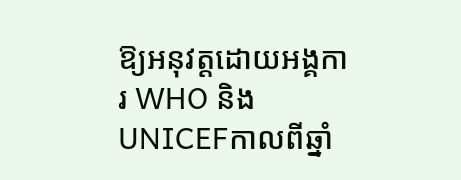ឱ្យអនុវត្តដោយអង្គការ WHO និងUNICEFកាលពីឆ្នាំ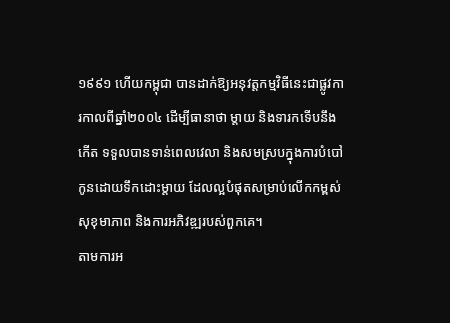១៩៩១ ហើយកម្ពុជា បានដាក់ឱ្យអនុវត្តកម្មវិធីនេះជាផ្លូវការកាលពីឆ្នាំ២០០៤ ដើម្បីធានាថា ម្តាយ និងទារកទើបនឹងកើត ទទួលបានទាន់ពេលវេលា និងសមស្របក្នុងការបំបៅកូនដោយទឹកដោះម្តាយ ដែលល្អបំផុតសម្រាប់លើកកម្ពស់សុខុមាភាព និងការអភិវឌ្ឍរបស់ពួកគេ។
តាមការអ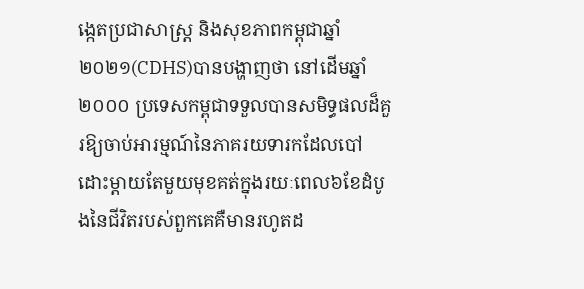ង្កេតប្រជាសាស្ត្រ និងសុខភាពកម្ពុជាឆ្នាំ២០២១(CDHS)បានបង្ហាញថា នៅដើមឆ្នាំ២០០០ ប្រទេសកម្ពុជាទទួលបានសមិទ្ធផលដ៏គួរឱ្យចាប់អារម្មណ៍នៃភាគរយទារកដែលបៅដោះម្តាយតែមួយមុខគត់ក្នុងរយៈពេល៦ខែដំបូងនៃជីវិតរបស់ពួកគេគឺមានរហូតដ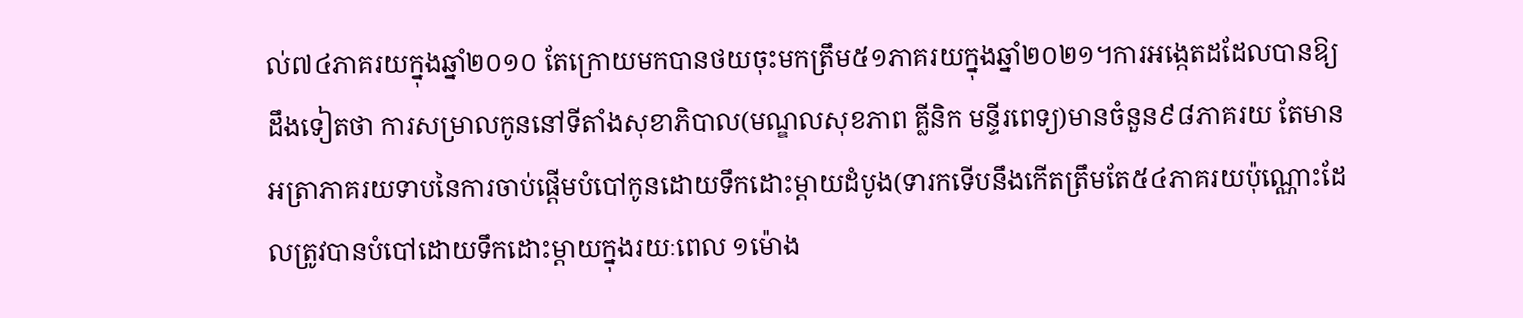ល់៧៤ភាគរយក្នុងឆ្នាំ២០១០ តែក្រោយមកបានថយចុះមកត្រឹម៥១ភាគរយក្នុងឆ្នាំ២០២១។ការអង្កេតដដែលបានឱ្យដឹងទៀតថា ការសម្រាលកូននៅទីតាំងសុខាភិបាល(មណ្ឌលសុខភាព គ្លីនិក មន្ទីរពេទ្យ)មានចំនួន៩៨ភាគរយ តែមានអត្រាភាគរយទាបនៃការចាប់ផ្តើមបំបៅកូនដោយទឹកដោះម្តាយដំបូង(ទារកទើបនឹងកើតត្រឹមតែ៥៤ភាគរយប៉ុណ្ណោះដែលត្រូវបានបំបៅដោយទឹកដោះម្តាយក្នុងរយៈពេល ១ម៉ោង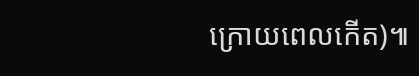ក្រោយពេលកើត)៕